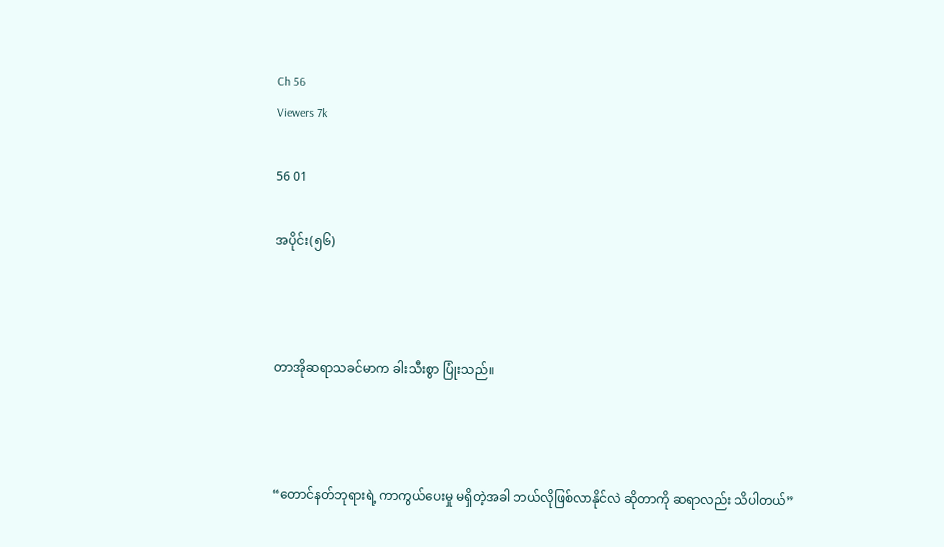Ch 56
Viewers 7k

56 01

အပိုင်း(၅၆)



တာအိုဆရာသခင်မာက ခါးသီးစွာ ပြုံးသည်။



“တောင်နတ်ဘုရားရဲ့ ကာကွယ်ပေးမှု မရှိတဲ့အခါ ဘယ်လိုဖြစ်လာနိုင်လဲ ဆိုတာကို ဆရာလည်း သိပါတယ်”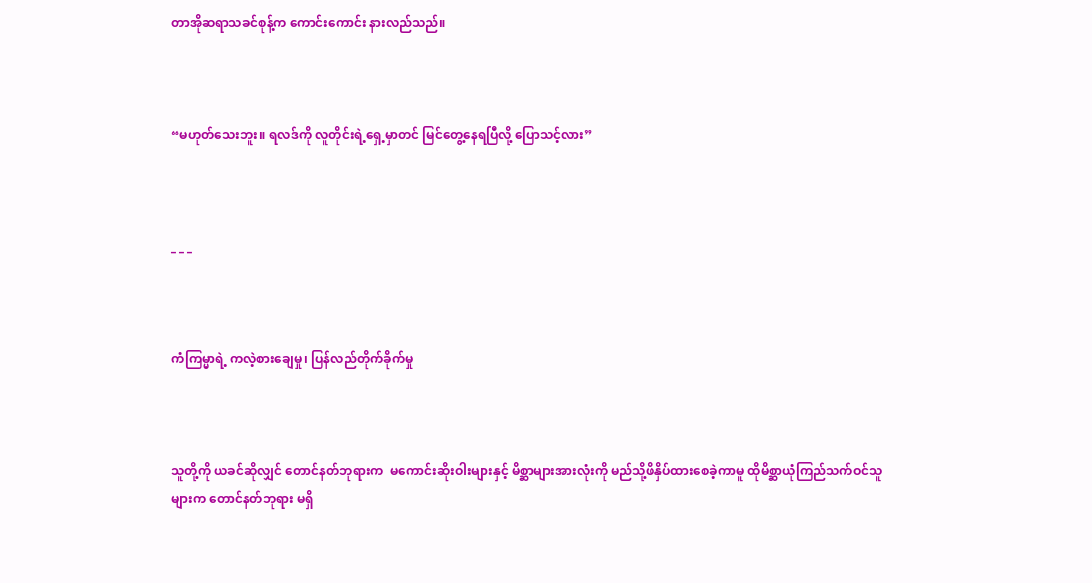တာအိုဆရာသခင်စုန့်က ကောင်းကောင်း နားလည်သည်။



“မဟုတ်သေးဘူး။ ရလဒ်ကို လူတိုင်းရဲ့ရှေ့မှာတင် မြင်တွေ့နေရပြီလို့ ပြောသင့်လား”



_ _ _



ကံကြမ္မာရဲ့ ကလဲ့စားချေမှု၊ ပြန်လည်တိုက်ခိုက်မှု



သူတို့ကို ယခင်ဆိုလျှင် တောင်နတ်ဘုရားက  မကောင်းဆိုးဝါးများနှင့် မိစ္ဆာများအားလုံးကို မည်သို့ဖိနှိပ်ထားစေခဲ့ကာမူ ထိုမိစ္ဆာယုံကြည်သက်ဝင်သူများက တောင်နတ်ဘုရား မရှိ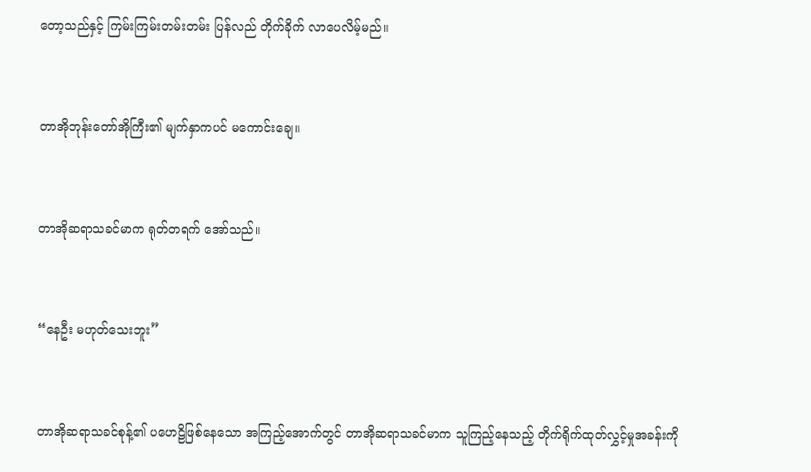တော့သည်နှင့် ကြမ်းကြမ်းတမ်းတမ်း ပြန်လည် တိုက်ခိုက် လာပေလိမ့်မည်။



တာအိုဘုန်းတော်အိုကြီး၏ မျက်နှာကပင် မကောင်းချေ။



တာအိုဆရာသခင်မာက ရုတ်တရက် အော်သည်။



“နေဦး မဟုတ်သေးဘူး”



တာအိုဆရာသခင်စုန့်၏ ပဟေဠိဖြစ်နေသော အကြည့်အောက်တွင် တာအိုဆရာသခင်မာက သူကြည့်နေသည့် တိုက်ရိုက်ထုတ်လွှင့်မှုအခန်းကို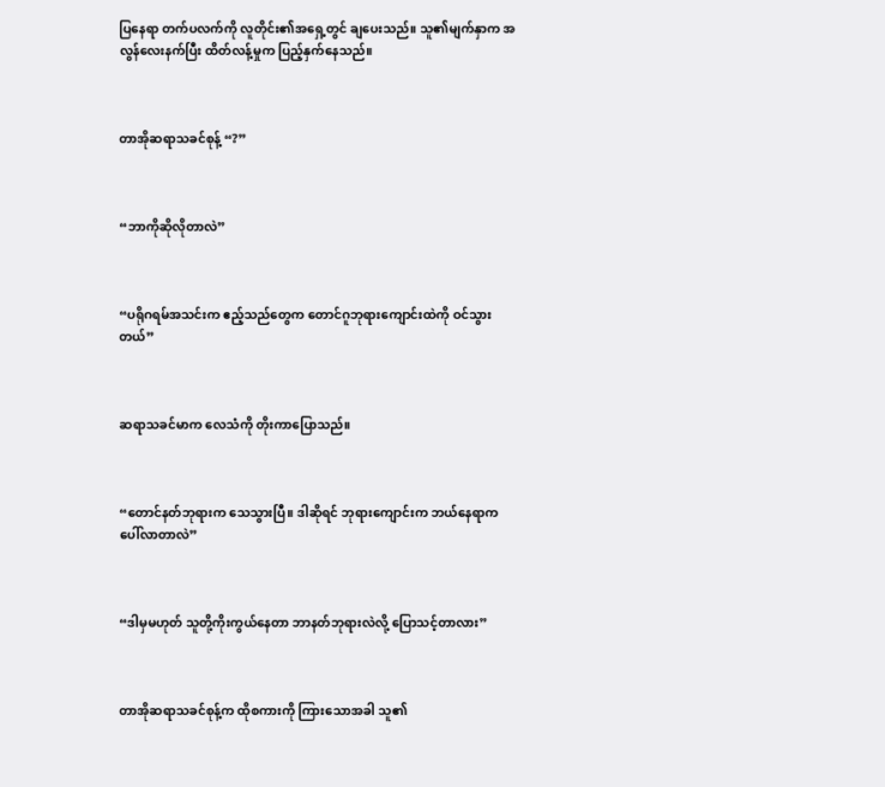ပြနေရာ တက်ပလက်ကို လူတိုင်း၏အရှေ့တွင် ချပေးသည်။ သူ၏မျက်နှာက အလွန်လေးနက်ပြီး ထိတ်လန့်မှုက ပြည့်နှက်နေသည်။



တာအိုဆရာသခင်စုန့် “?”



“ဘာကိုဆိုလိုတာလဲ”



“ပရိုဂရမ်အသင်းက ဧည့်သည်တွေက တောင်ဂူဘုရားကျောင်းထဲကို ဝင်သွားတယ်”



ဆရာသခင်မာက လေသံကို တိုးကာပြောသည်။



“တောင်နတ်ဘုရားက သေသွားပြီ။ ဒါဆိုရင် ဘုရားကျောင်းက ဘယ်နေရာက ပေါ်လာတာလဲ”



“ဒါမှမဟုတ် သူတို့ကိုးကွယ်နေတာ ဘာနတ်ဘုရားလဲလို့ ပြောသင့်တာလား”



တာအိုဆရာသခင်စုန့်က ထိုစကားကို ကြားသောအခါ သူ၏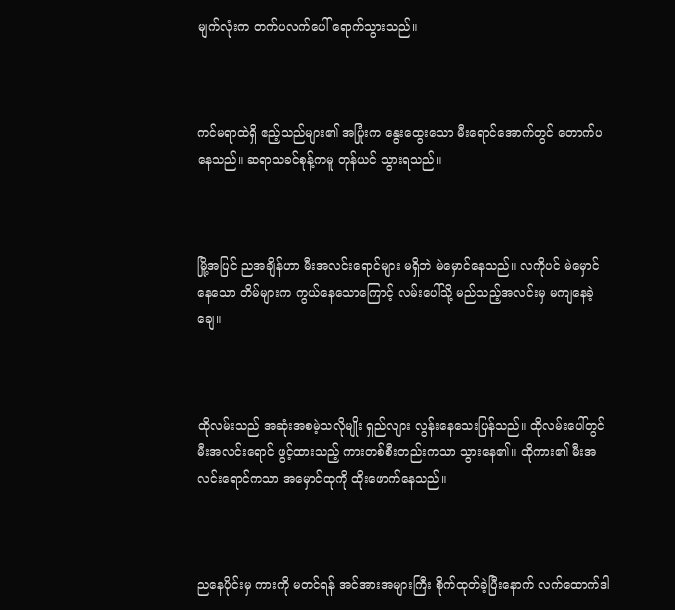မျက်လုံးက တက်ပလက်ပေါ် ရောက်သွားသည်။



ကင်မရာထဲရှိ ဧည့်သည်များ၏ အပြုံးက နွေးထွေးသော မီးရောင်အောက်တွင် တောက်ပနေသည်။ ဆရာသခင်စုန့်ကမူ တုန်ယင် သွားရသည်။



မြို့အပြင် ညအချိန်ဟာ မီးအလင်းရောင်များ မရှိဘဲ မဲမှောင်နေသည်။ လကိုပင် မဲမှောင်နေသော တိမ်များက ကွယ်နေသောကြောင့် လမ်းပေါ်သို့ မည်သည့်အလင်းမှ မကျနေခဲ့ချေ။



ထိုလမ်းသည် အဆုံးအစမဲ့သလိုမျိုး ရှည်လျား လွန်းနေသေးပြန်သည်။ ထိုလမ်းပေါ်တွင် မီးအလင်းရောင် ဖွင့်ထားသည့် ကားတစ်စီးတည်းကသာ သွားနေ၏။ ထိုကား၏ မီးအလင်းရောင်ကသာ အမှောင်ထုကို ထိုးဖောက်နေသည်။



ညနေပိုင်းမှ ကားကို မတင်ရန် အင်အားအများကြီး စိုက်ထုတ်ခဲ့ပြီးနောက် လက်ထောက်ဒါ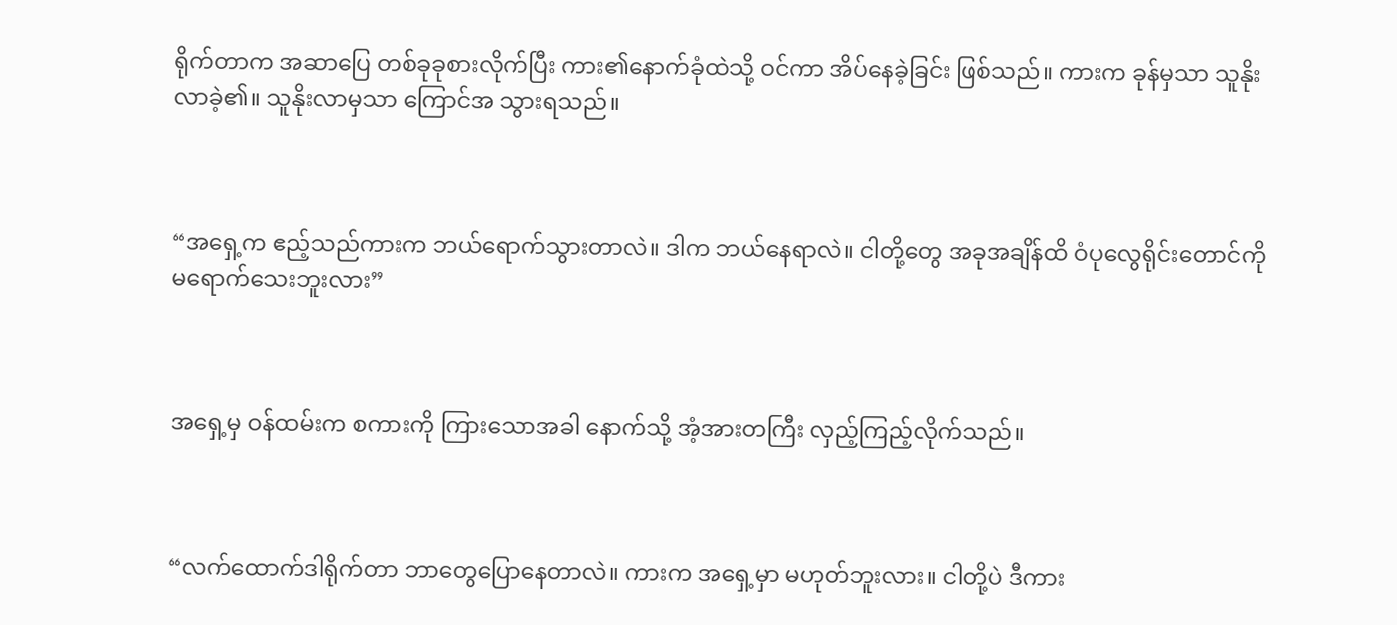ရိုက်တာက အဆာပြေ တစ်ခုခုစားလိုက်ပြီး ကား၏နောက်ခုံထဲသို့ ဝင်ကာ အိပ်နေခဲ့ခြင်း ဖြစ်သည်။ ကားက ခုန်မှသာ သူနိုးလာခဲ့၏။ သူနိုးလာမှသာ ကြောင်အ သွားရသည်။



“အရှေ့က ဧည့်သည်ကားက ဘယ်ရောက်သွားတာလဲ။ ဒါက ဘယ်နေရာလဲ။ ငါတို့တွေ အခုအချိန်ထိ ဝံပုလွေရိုင်းတောင်ကို မရောက်သေးဘူးလား”



အရှေ့မှ ဝန်ထမ်းက စကားကို ကြားသောအခါ နောက်သို့ အံ့အားတကြီး လှည့်ကြည့်လိုက်သည်။



“လက်ထောက်ဒါရိုက်တာ ဘာတွေပြောနေတာလဲ။ ကားက အရှေ့မှာ မဟုတ်ဘူးလား။ ငါတို့ပဲ ဒီကား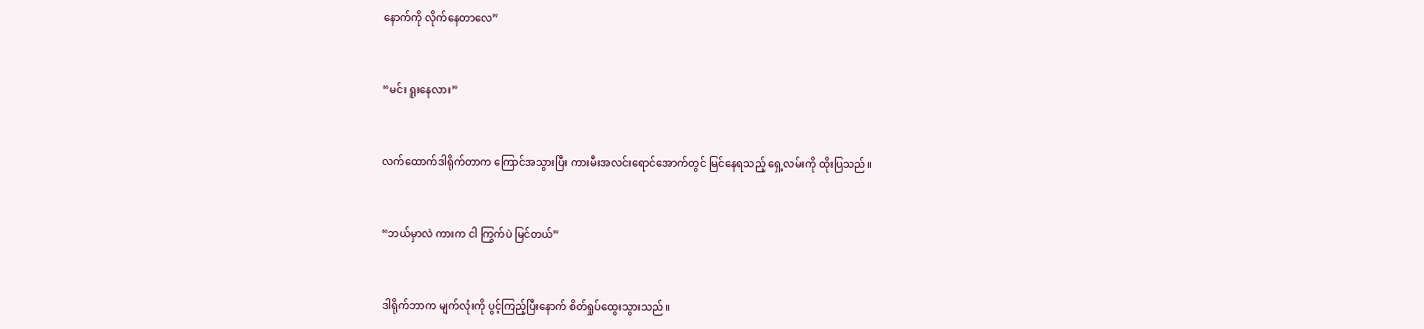နောက်ကို လိုက်နေတာလေ”



“မင်း ရူးနေလား”



လက်ထောက်ဒါရိုက်တာက ကြောင်အသွားပြီး ကားမီးအလင်းရောင်အောက်တွင် မြင်နေရသည့် ရှေ့လမ်းကို ထိုးပြသည်။



“ဘယ်မှာလဲ ကားက ငါ ကြွက်ပဲ မြင်တယ်”



ဒါရိုက်ဘာက မျက်လုံးကို ပွင့်ကြည့်ပြီးနောက် စိတ်ရှုပ်ထွေးသွားသည်။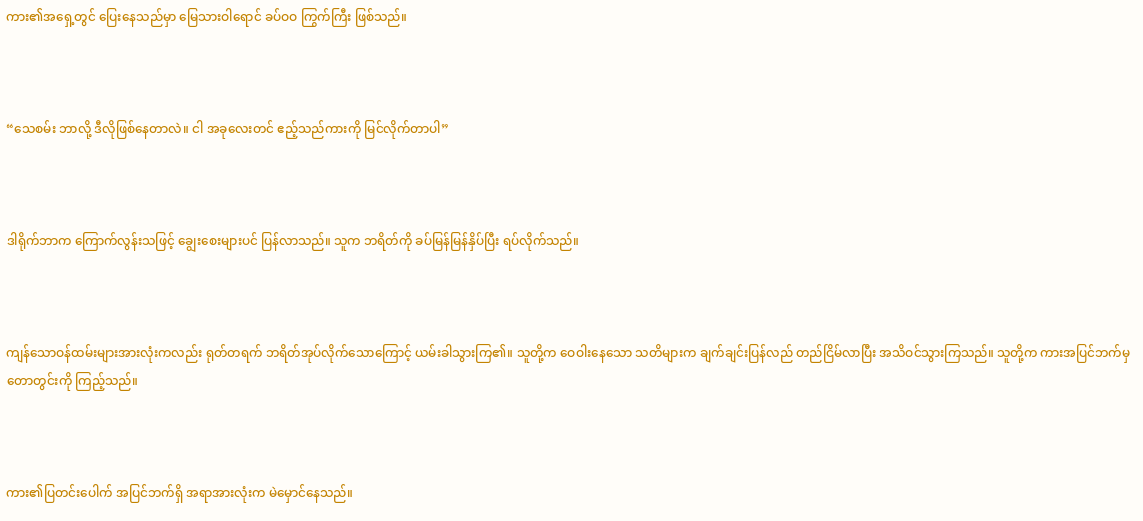ကား၏အရှေ့တွင် ပြေးနေသည်မှာ မြေသားဝါရောင် ခပ်ဝဝ ကြွက်ကြီး ဖြစ်သည်။



“သေစမ်း ဘာလို့ ဒီလိုဖြစ်နေတာလဲ။ ငါ အခုလေးတင် ဧည့်သည်ကားကို မြင်လိုက်တာပါ”



ဒါရိုက်ဘာက ကြောက်လွန်းသဖြင့် ချွေးစေးများပင် ပြန်လာသည်။ သူက ဘရိတ်ကို ခပ်မြန်မြန်နှိပ်ပြီး ရပ်လိုက်သည်။



ကျန်သောဝန်ထမ်းများအားလုံးကလည်း ရုတ်တရက် ဘရိတ်အုပ်လိုက်သောကြောင့် ယမ်းခါသွားကြ၏။ သူတို့က ဝေဝါးနေသော သတိများက ချက်ချင်းပြန်လည် တည်ငြိမ်လာပြီး အသိဝင်သွားကြသည်။ သူတို့က ကားအပြင်ဘက်မှ တောတွင်းကို ကြည့်သည်။



ကား၏ပြတင်းပေါက် အပြင်ဘက်ရှိ အရာအားလုံးက မဲမှောင်နေသည်။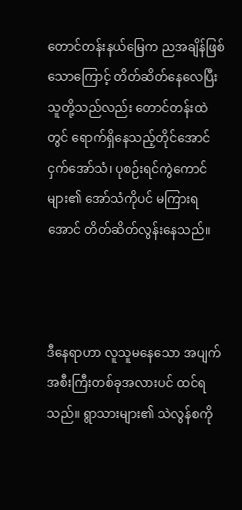တောင်တန်းနယ်မြေက ညအချိန်ဖြစ်သောကြောင့် တိတ်ဆိတ်နေလေပြီး သူတို့သည်လည်း တောင်တန်းထဲတွင် ရောက်ရှိနေသည့်တိုင်အောင် ငှက်အော်သံ၊ ပုစဉ်းရင်ကွဲကောင်များ၏ အော်သံကိုပင် မကြားရအောင် တိတ်ဆိတ်လွန်းနေသည်။



ဒီနေရာဟာ လူသူမနေသော အပျက်အစီးကြီးတစ်ခုအလားပင် ထင်ရသည်။ ရွာသားများ၏ သဲလွန်စကို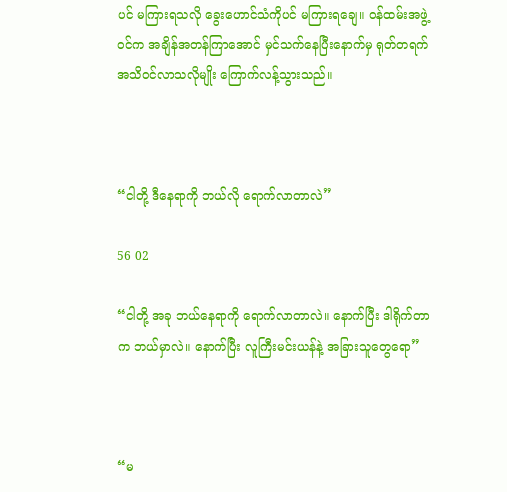ပင် မကြားရသလို ခွေးဟောင်သံကိုပင် မကြားရချေ။ ဝန်ထမ်းအဖွဲ့ဝင်က အချိန်အတန်ကြာအောင် မှင်သက်နေပြီးနောက်မှ ရုတ်တရက် အသိဝင်လာသလိုမျိုး ကြောက်လန့်သွားသည်။



“ငါတို့ ဒီနေရာကို ဘယ်လို ရောက်လာတာလဲ”

56 02

“ငါတို့ အခု ဘယ်နေရာကို ရောက်လာတာလဲ။ နောက်ပြီး ဒါရိုက်တာက ဘယ်မှာလဲ။ နောက်ပြီး လူကြီးမင်းယန်နဲ့ အခြားသူတွေရော”



“မ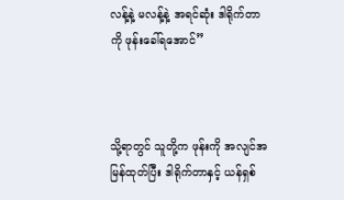လန့်နဲ့ မလန့်နဲ့ အရင်ဆုံး ဒါရိုက်တာကို ဖုန်းခေါ်ရအောင်”



သို့ရာတွင် သူတို့က ဖုန်းကို အလျင်အမြန်ထုတ်ပြီး ဒါရိုက်တာနှင့် ယန်ရှစ်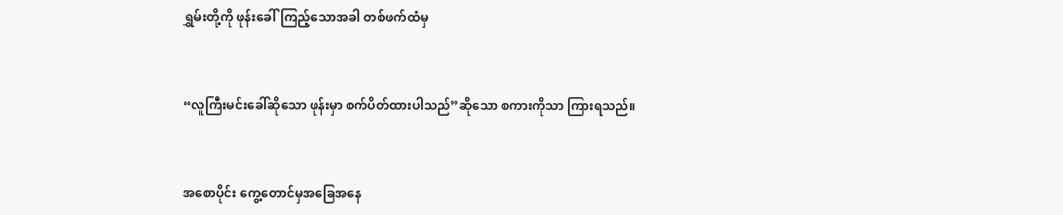ရွှမ်းတို့ကို ဖုန်းခေါ်ကြည့်သောအခါ တစ်ဖက်ထံမှ



“လူကြီးမင်းခေါ်ဆိုသော ဖုန်းမှာ စက်ပိတ်ထားပါသည်”ဆိုသော စကားကိုသာ ကြားရသည်။



အစောပိုင်း ကွေ့တောင်မှအခြေအနေ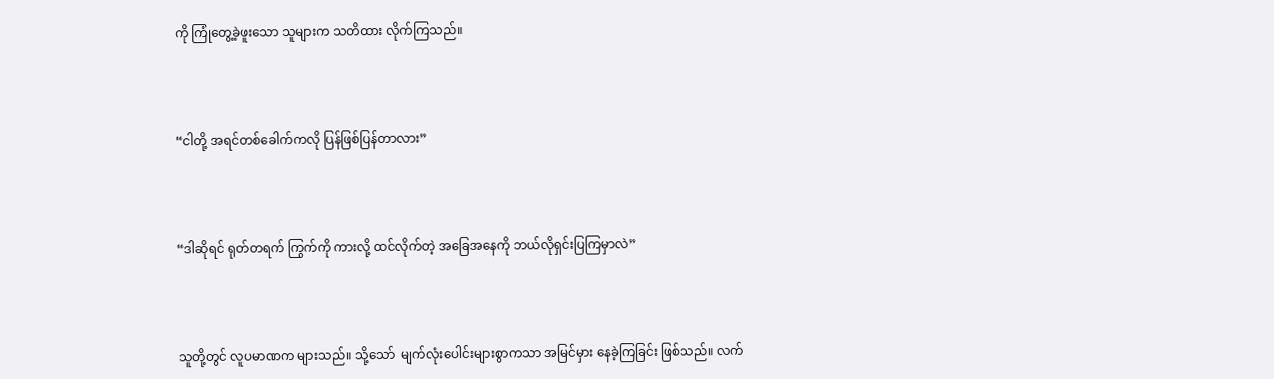ကို ကြုံတွေ့ခဲ့ဖူးသော သူများက သတိထား လိုက်ကြသည်။



“ငါတို့ အရင်တစ်ခေါက်ကလို ပြန်ဖြစ်ပြန်တာလား”



“ဒါဆိုရင် ရုတ်တရက် ကြွက်ကို ကားလို့ ထင်လိုက်တဲ့ အခြေအနေကို ဘယ်လိုရှင်းပြကြမှာလဲ”



သူတို့တွင် လူပမာဏက များသည်။ သို့သော်  မျက်လုံးပေါင်းများစွာကသာ အမြင်မှား နေခဲ့ကြခြင်း ဖြစ်သည်။ လက်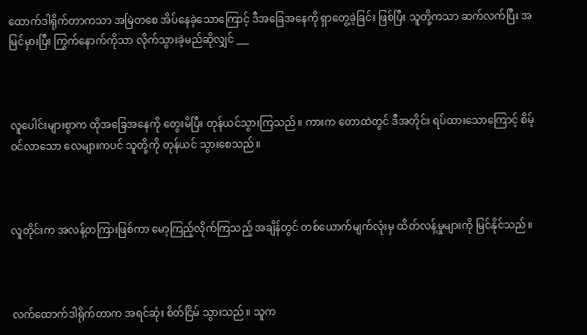ထောက်ဒါရိုက်တာကသာ အမြဲတစေ အိပ်နေခဲ့သောကြောင့် ဒီအခြေအနေကို ရှာတွေ့ခဲ့ခြင်း ဖြစ်ပြီး သူတို့ကသာ ဆက်လက်ပြီး အမြင်မှားပြီး ကြွက်နောက်ကိုသာ လိုက်သွားခဲ့မည်ဆိုလျှင် ___



လူပေါင်းများစွာက ထိုအခြေအနေကို တွေးမိပြီး တုန်ယင်သွားကြသည်။ ကားက တောထဲတွင် ဒီအတိုင်း ရပ်ထားသောကြောင့် စိမ့်ဝင်လာသော လေများကပင် သူတို့ကို တုန်ယင် သွားစေသည်။



လူတိုင်းက အလန့်တကြားဖြစ်ကာ မော့ကြည့်လိုက်ကြသည့် အချိန်တွင် တစ်ယောက်မျက်လုံးမှ ထိတ်လန့်မှုများကို မြင်နိုင်သည်။



လက်ထောက်ဒါရိုက်တာက အရင်ဆုံး စိတ်ငြိမ် သွားသည်။ သူက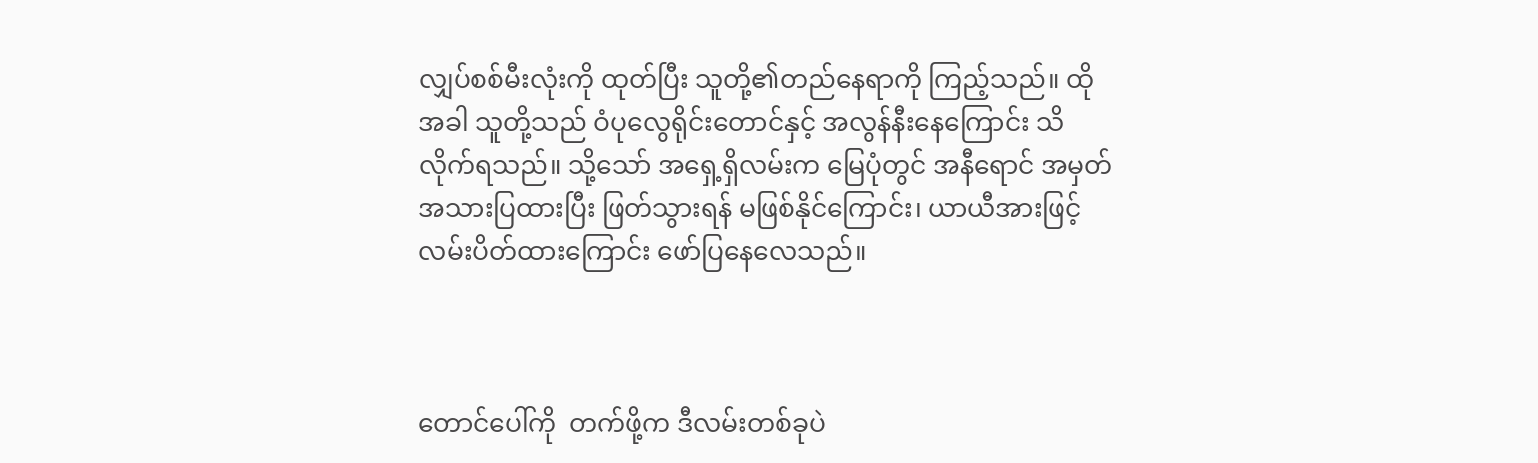လျှပ်စစ်မီးလုံးကို ထုတ်ပြီး သူတို့၏တည်နေရာကို ကြည့်သည်။ ထိုအခါ သူတို့သည် ဝံပုလွေရိုင်းတောင်နှင့် အလွန်နီးနေကြောင်း သိလိုက်ရသည်။ သို့သော် အရှေ့ရှိလမ်းက မြေပုံတွင် အနီရောင် အမှတ်အသားပြထားပြီး ဖြတ်သွားရန် မဖြစ်နိုင်ကြောင်း၊ ယာယီအားဖြင့် လမ်းပိတ်ထားကြောင်း ဖော်ပြနေလေသည်။



တောင်ပေါ်ကို  တက်ဖို့က ဒီလမ်းတစ်ခုပဲ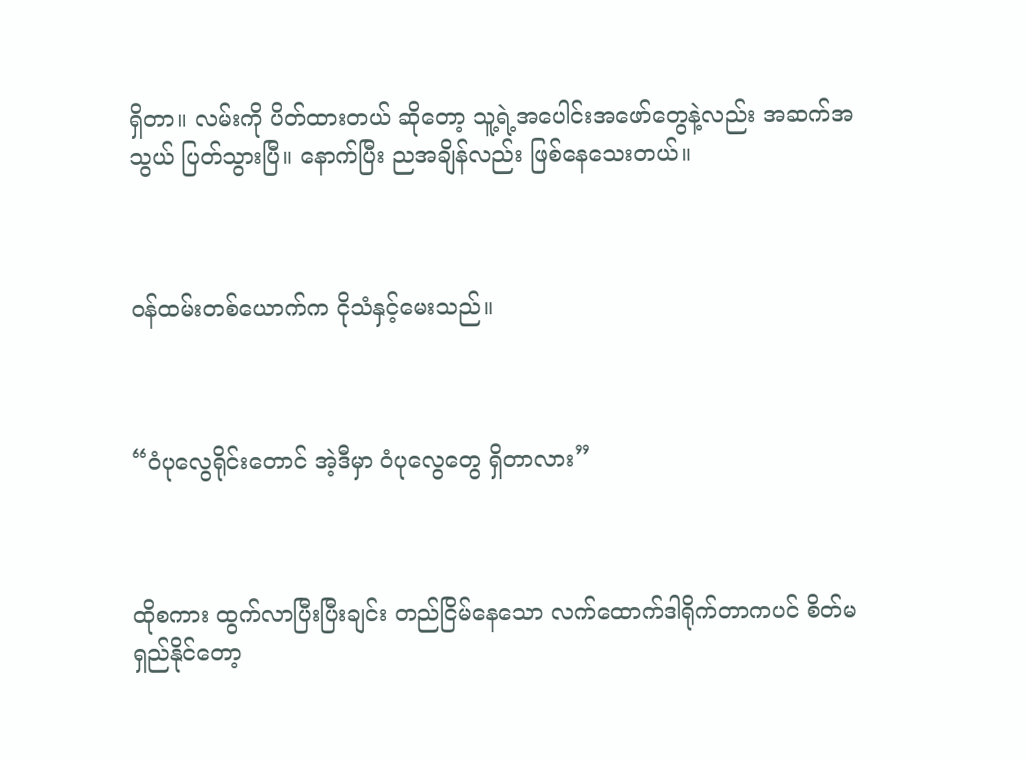ရှိတာ။ လမ်းကို ပိတ်ထားတယ် ဆိုတော့ သူ့ရဲ့အပေါင်းအဖော်တွေနဲ့လည်း အဆက်အသွယ် ပြတ်သွားပြီ။ နောက်ပြီး ညအချိန်လည်း ဖြစ်နေသေးတယ်။



ဝန်ထမ်းတစ်ယောက်က ငိုသံနှင့်မေးသည်။



“ဝံပုလွေရိုင်းတောင် အဲ့ဒီမှာ ဝံပုလွေတွေ ရှိတာလား”



ထိုစကား ထွက်လာပြီးပြီးချင်း တည်ငြိမ်နေသော လက်ထောက်ဒါရိုက်တာကပင် စိတ်မရှည်နိုင်တော့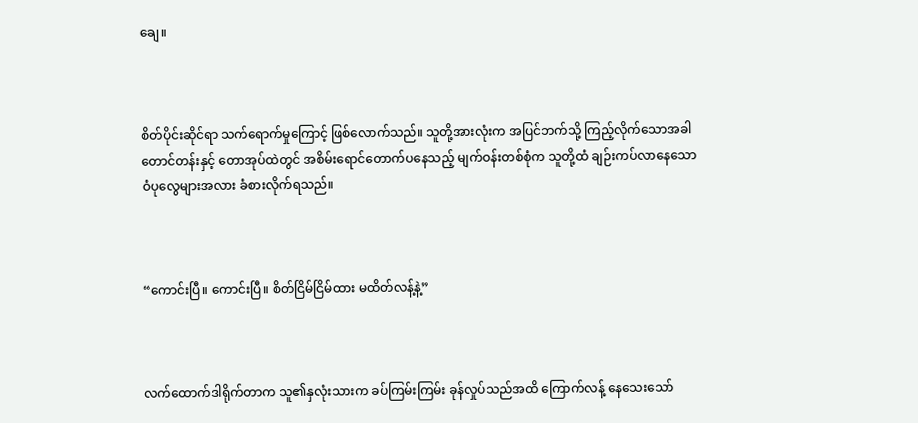ချေ။



စိတ်ပိုင်းဆိုင်ရာ သက်ရောက်မှုကြောင့် ဖြစ်လောက်သည်။ သူတို့အားလုံးက အပြင်ဘက်သို့ ကြည့်လိုက်သောအခါ တောင်တန်းနှင့် တောအုပ်ထဲတွင် အစိမ်းရောင်တောက်ပနေသည့် မျက်ဝန်းတစ်စုံက သူတို့ထံ ချဉ်းကပ်လာနေသော ဝံပုလွေများအလား ခံစားလိုက်ရသည်။



“ကောင်းပြီ။ ကောင်းပြီ။ စိတ်ငြိမ်ငြိမ်ထား မထိတ်လန့်နဲ့”



လက်ထောက်ဒါရိုက်တာက သူ၏နှလုံးသားက ခပ်ကြမ်းကြမ်း ခုန်လှုပ်သည်အထိ ကြောက်လန့် နေသေးသော်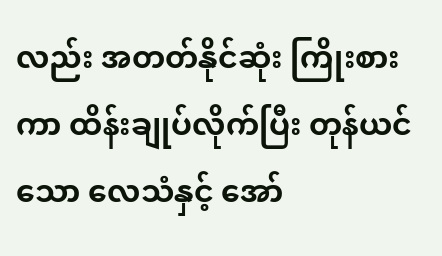လည်း အတတ်နိုင်ဆုံး ကြိုးစားကာ ထိန်းချုပ်လိုက်ပြီး တုန်ယင်သော လေသံနှင့် အော်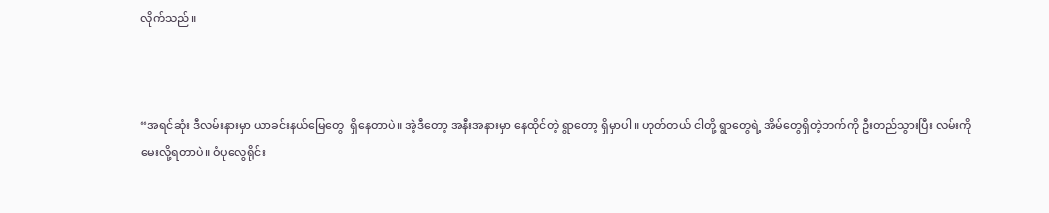လိုက်သည်။



“အရင်ဆုံး ဒီလမ်းနားမှာ ယာခင်းနယ်မြေတွေ  ရှိနေတာပဲ။ အဲ့ဒီတော့ အနီးအနားမှာ နေထိုင်တဲ့ ရွာတော့ ရှိမှာပါ။ ဟုတ်တယ် ငါတို့ ရွာတွေရဲ့ အိမ်တွေရှိတဲ့ဘက်ကို ဦးတည်သွားပြီး လမ်းကို‌ မေးလို့ရတာပဲ။ ဝံပုလွေရိုင်း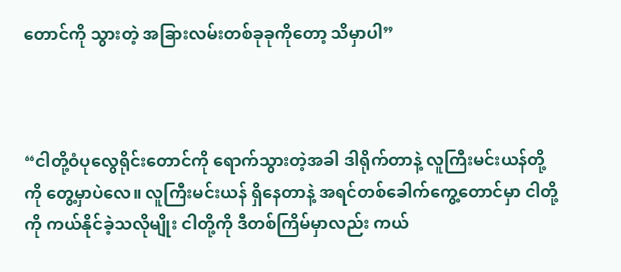တောင်ကို သွားတဲ့ အခြားလမ်းတစ်ခုခုကိုတော့ သိမှာပါ”



“ငါတို့ဝံပုလွေရိုင်းတောင်ကို ရောက်သွားတဲ့အခါ ဒါရိုက်တာနဲ့ လူကြီးမင်းယန်တို့ကို တွေ့မှာပဲလေ။ လူကြီးမင်းယန် ရှိနေတာနဲ့ အရင်တစ်ခေါက်ကွေ့တောင်မှာ ငါတို့ကို ကယ်နိုင်ခဲ့သလိုမျိုး ငါတို့ကို ဒီတစ်ကြိမ်မှာလည်း ကယ်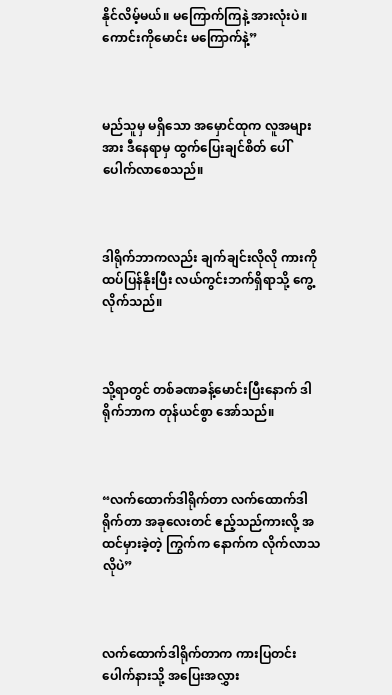နိုင်လိမ့်မယ်။ မကြောက်ကြနဲ့ အားလုံးပဲ။ ကောင်းကိုမောင်း မကြောက်နဲ့”



မည်သူမှ မရှိသော အမှောင်ထုက လူအများအား ဒီနေရာမှ ထွက်ပြေးချင်စိတ် ပေါ်ပေါက်လာစေသည်။



ဒါရိုက်ဘာကလည်း ချက်ချင်းလိုလို ကားကို ထပ်ပြန်နိုးပြီး လယ်ကွင်းဘက်ရှိရာသို့ ကွေ့လိုက်သည်။



သို့ရာတွင် တစ်ခဏခန့်မောင်းပြီးနောက် ဒါရိုက်ဘာက တုန်ယင်စွာ အော်သည်။



“လက်ထောက်ဒါရိုက်တာ လက်ထောက်ဒါရိုက်တာ အခုလေးတင် ဧည့်သည်ကားလို့ အထင်မှားခဲ့တဲ့ ကြွက်က နောက်က လိုက်လာသလိုပဲ”



လက်ထောက်ဒါရိုက်တာက ကားပြတင်းပေါက်နားသို့ အပြေးအလွှား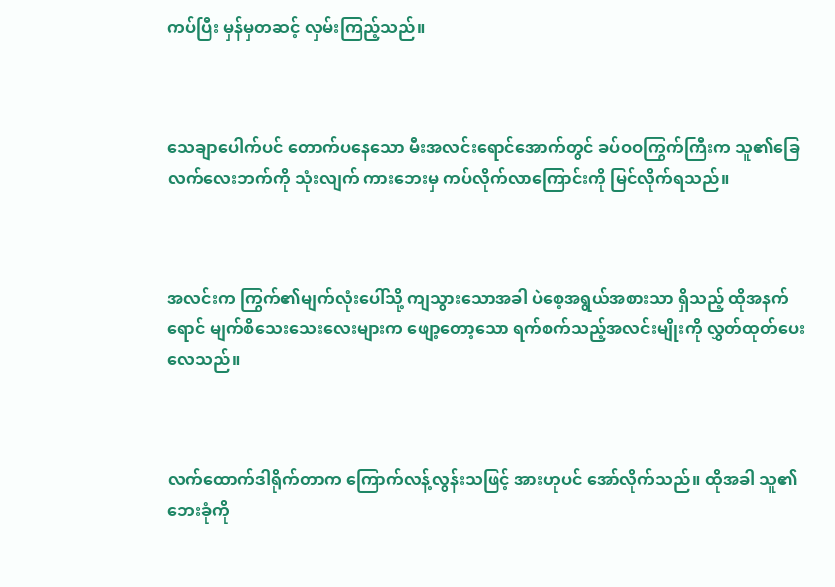ကပ်ပြီး မှန်မှတဆင့် လှမ်းကြည့်သည်။



သေချာပေါက်ပင် တောက်ပနေသော မီးအလင်းရောင်အောက်တွင် ခပ်ဝဝကြွက်ကြီးက သူ၏‌ခြေလက်လေးဘက်ကို သုံးလျက် ကားဘေးမှ ကပ်လိုက်လာကြောင်းကို မြင်လိုက်ရသည်။



အလင်းက ကြွက်၏မျက်လုံးပေါ်သို့ ကျသွားသောအခါ ပဲစေ့အရွယ်အစားသာ ရှိသည့် ထိုအနက်ရောင် မျက်စိသေးသေးလေးများက ဖျော့တော့သော ရက်စက်သည့်အလင်းမျိုးကို လွှတ်ထုတ်ပေးလေသည်။



လက်ထောက်ဒါရိုက်တာက ကြောက်လန့်လွန်းသဖြင့် အားဟုပင် အော်လိုက်သည်။ ထိုအခါ သူ၏ဘေးခုံကို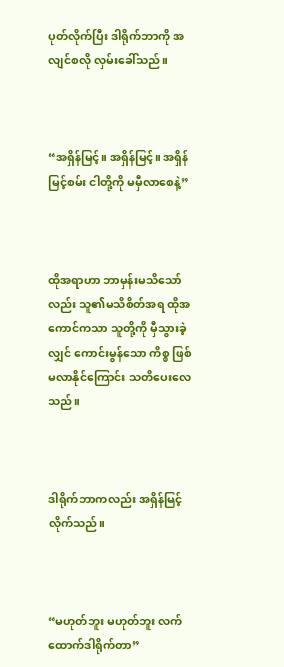ပုတ်လိုက်ပြီး ဒါရိုက်ဘာကို အလျင်စလို လှမ်းခေါ်သည်။



“အရှိန်မြင့်။ အရှိန်မြင့်။ အရှိန်မြင့်စမ်း ငါတို့ကို မမှီလာစေနဲ့”



ထိုအရာဟာ ဘာမှန်းမသိသော်လည်း သူ၏မသိစိတ်အရ ထိုအကောင်ကသာ သူတို့ကို မှီသွားခဲ့လျှင် ကောင်းမွန်သော ကိစ္စ ဖြစ်မလာနိုင်ကြောင်း သတိပေးလေသည်။



ဒါရိုက်ဘာကလည်း အရှိန်မြင့်လိုက်သည်။



“မဟုတ်ဘူး မဟုတ်ဘူး လက်ထောက်ဒါရိုက်တာ”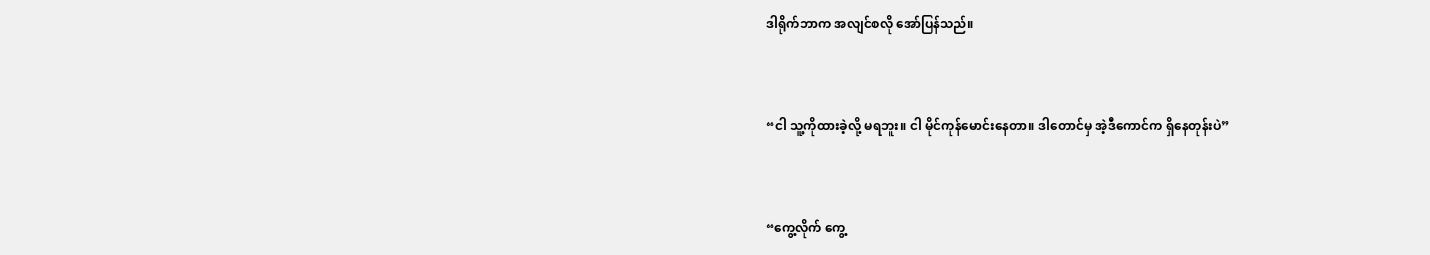ဒါရိုက်ဘာက အလျင်စလို အော်ပြန်သည်။



“ငါ သူ့ကိုထားခဲ့လို့ မရဘူး။ ငါ မိုင်ကုန်မောင်းနေတာ။ ဒါတောင်မှ အဲ့ဒီကောင်က ရှိနေတုန်းပဲ”



“ကွေ့လိုက် ကွေ့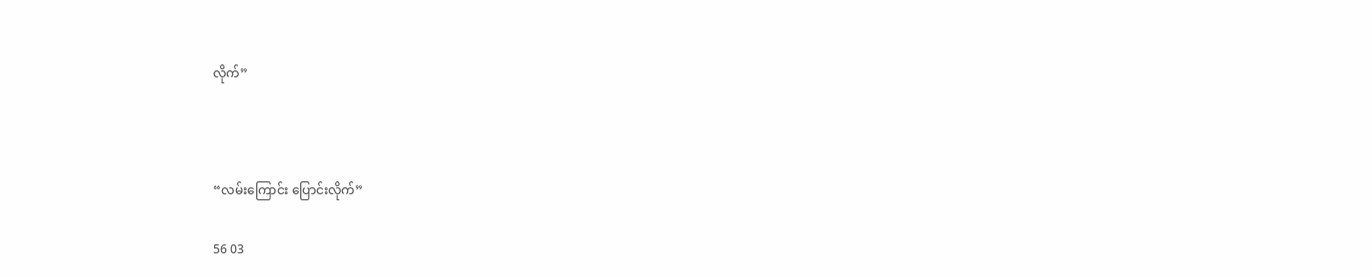လိုက်”



“လမ်းကြောင်း ပြောင်းလိုက်”

56 03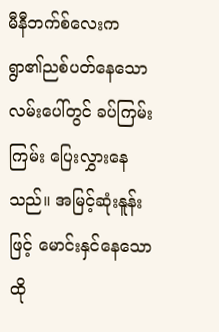မီနီဘက်စ်လေးက ရွာ၏ညစ်ပတ်နေသော လမ်းပေါ်တွင် ခပ်ကြမ်းကြမ်း ပြေးလွှားနေသည်။ အမြင့်ဆုံးနူန်းဖြင့် မောင်းနှင်နေသော ထို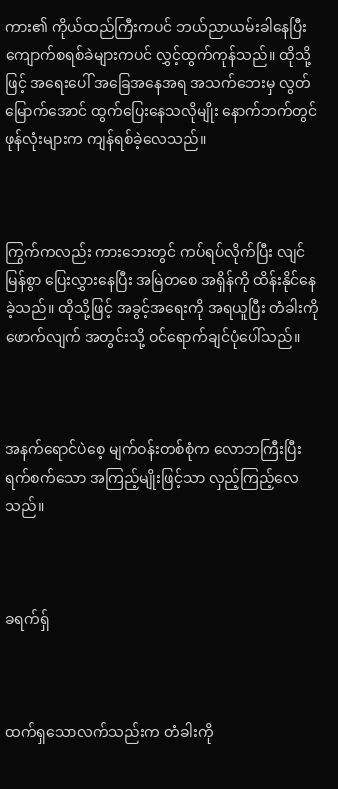ကား၏ ကိုယ်ထည်ကြီးကပင် ဘယ်ညာယမ်းခါနေပြီး ကျောက်စရစ်ခဲများကပင် လွှင့်ထွက်ကုန်သည်။ ထိုသို့ဖြင့် အရေးပေါ် အခြေအနေအရ အသက်ဘေးမှ လွတ်မြောက်အောင် ထွက်ပြေးနေသလိုမျိုး နောက်ဘက်တွင် ဖုန်လုံးများက ကျန်ရစ်ခဲ့လေသည်။



ကြွက်ကလည်း ကားဘေးတွင် ကပ်ရပ်လိုက်ပြီး လျင်မြန်စွာ ပြေးလွှားနေပြီး အမြဲတစေ အရှိန်ကို ထိန်းနိုင်နေခဲ့သည်။ ထိုသို့ဖြင့် အခွင့်အရေးကို အရယူပြီး တံခါးကို ဖောက်လျက် အတွင်းသို့ ဝင်ရောက်ချင်ပုံပေါ်သည်။



အနက်ရောင်ပဲစေ့ မျက်ဝန်းတစ်စုံက လောဘကြီးပြီး ရက်စက်‌သော အကြည့်မျိုးဖြင့်သာ လှည့်ကြည့်လေသည်။



ခရက်ရှ်



ထက်ရှသောလက်သည်းက တံခါးကို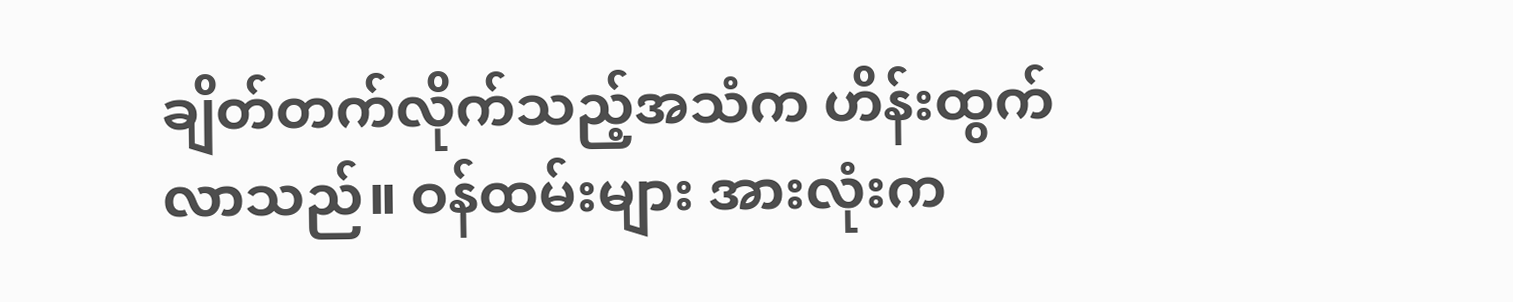ချိတ်တက်လိုက်သည့်အသံက ဟိန်းထွက်လာသည်။ ဝန်ထမ်းများ အားလုံးက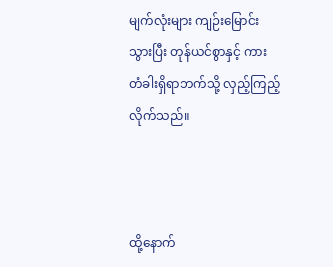မျက်လုံးများ ကျဉ်းမြောင်းသွားပြီး တုန်ယင်စွာနှင့် ကားတံခါးရှိရာဘက်သို့ လှည့်ကြည့်လိုက်သည်။



ထို့နောက်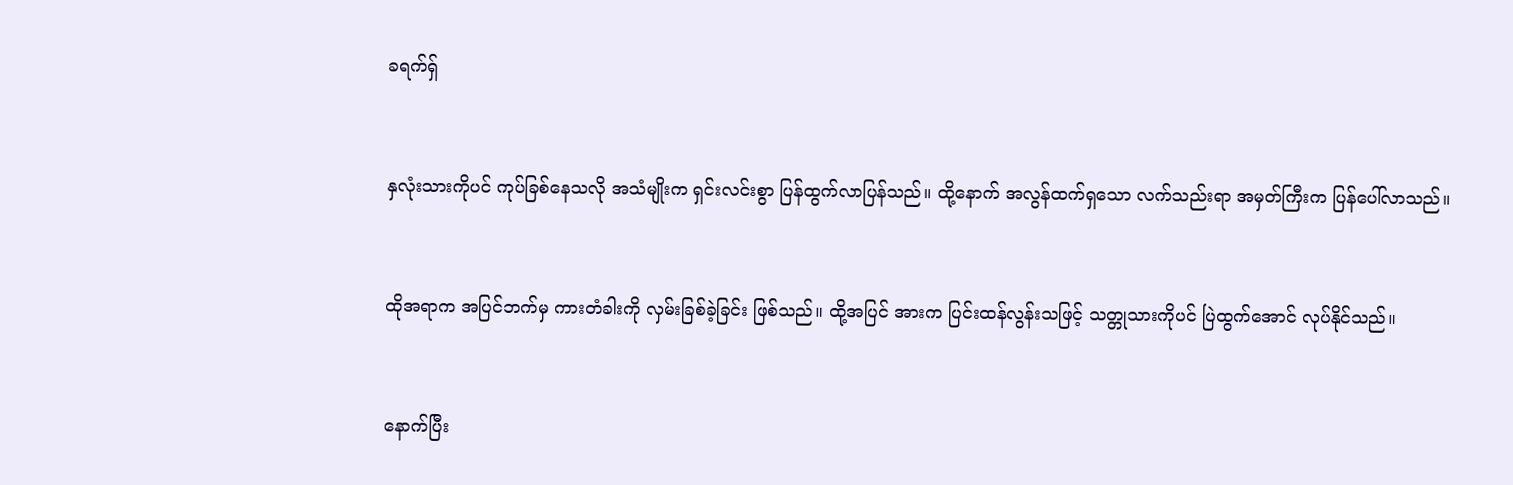ခရက်ရှ်



နှလုံးသားကိုပင် ကုပ်ခြစ်နေသလို အသံမျိုးက ရှင်းလင်းစွာ ပြန်ထွက်လာပြန်သည်။ ထို့နောက် အလွန်ထက်ရှသော လက်သည်းရာ အမှတ်ကြီးက ပြန်ပေါ်လာသည်။



ထိုအရာက အပြင်ဘက်မှ ကားတံခါးကို လှမ်းခြစ်ခဲ့ခြင်း ဖြစ်သည်။ ထို့အပြင် အားက ပြင်းထန်လွန်းသဖြင့် သတ္တုသားကိုပင် ပြဲထွက်အောင် လုပ်နိုင်သည်။



နောက်ပြီး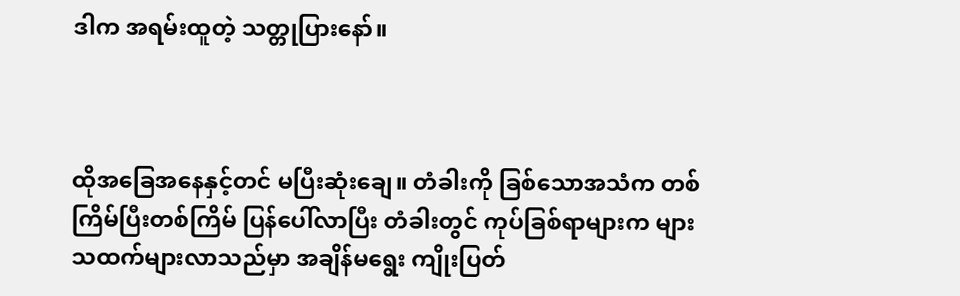ဒါက အရမ်းထူတဲ့ သတ္တုပြားနော်။



ထိုအခြေအနေနှင့်တင် မပြီးဆုံးချေ။ တံခါးကို ခြစ်သောအသံက တစ်ကြိမ်ပြီးတစ်ကြိမ် ပြန်ပေါ်လာပြီး တံခါးတွင် ကုပ်ခြစ်ရာများက များသထက်များလာသည်မှာ အချိန်မရွေး ကျိုးပြတ်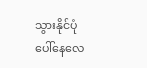သွားနိုင်ပုံ ပေါ်နေလေ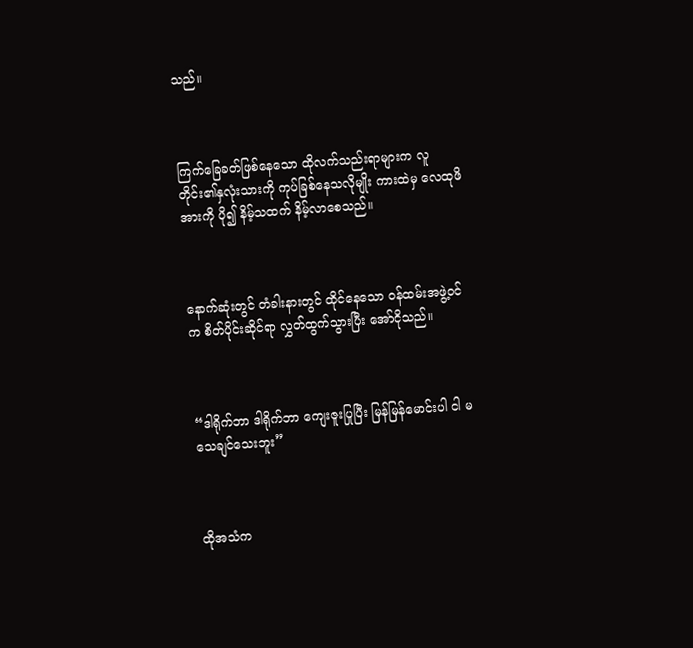သည်။



ကြက်ခြေခတ်ဖြစ်နေ‌သော ထိုလက်သည်းရာများက လူတိုင်း၏နှလုံးသားကို ကုပ်ခြစ်နေသလိုမျိုး ကားထဲမှ လေထုဖိအားကို ပို၍ နိမ့်သထက် နိမ့်လာစေသည်။



နောက်ဆုံးတွင် တံခါးနားတွင် ထိုင်နေသော ဝန်ထမ်းအဖွဲ့ဝင်က စိတ်ပိုင်းဆိုင်ရာ လွှတ်ထွက်သွားပြီး အော်ငိုသည်။



“ဒါရိုက်ဘာ ဒါရိုက်ဘာ ကျေးဇူးပြုပြီး မြန်မြန်မောင်းပါ ငါ မသေချင်သေးဘူး”



ထိုအသံက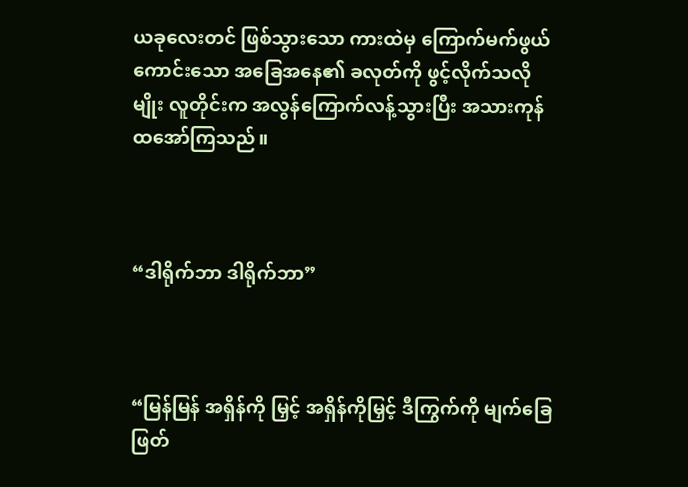ယခုလေးတင် ဖြစ်သွားသော ကားထဲမှ ကြောက်မက်ဖွယ် ကောင်းသော အခြေအ‌နေ၏ ခလုတ်ကို ဖွင့်လိုက်သလိုမျိုး လူတိုင်းက အလွန်ကြောက်လန့်သွားပြီး အသားကုန် ထအော်ကြသည်။



“ဒါရိုက်ဘာ ဒါရိုက်ဘာ”



“မြန်မြန် အရှိန်ကို မြှင့် အရှိန်ကိုမြှင့် ဒီကြွက်ကို မျက်ခြေဖြတ်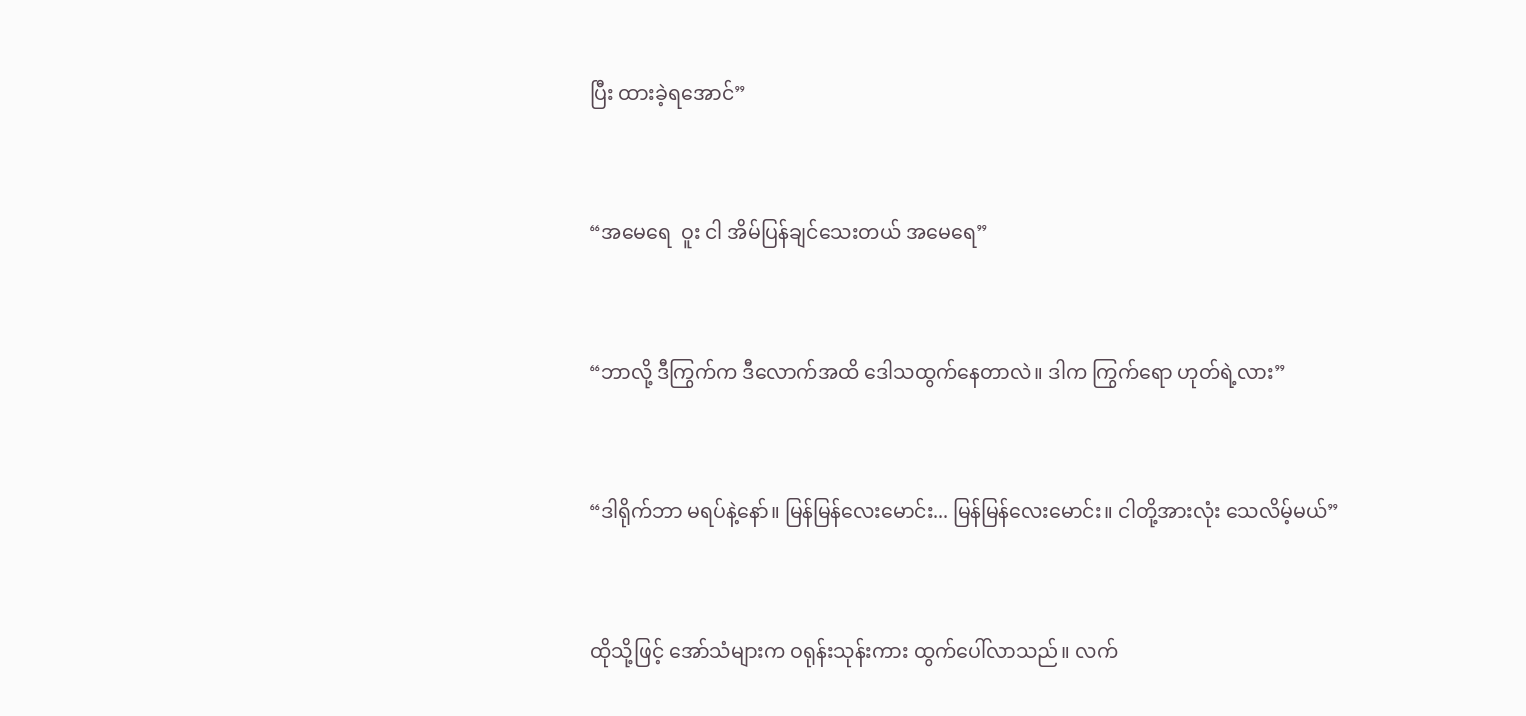ပြီး ထားခဲ့ရအောင်”



“အမေရေ  ဝူး ငါ အိမ်ပြန်ချင်သေးတယ် အမေရေ”



“ဘာလို့ ဒီကြွက်က ဒီလောက်အထိ ဒေါသထွက်နေတာလဲ။ ဒါက ကြွက်ရော ဟုတ်ရဲ့လား”



“ဒါရိုက်ဘာ မရပ်နဲ့နော်။ မြန်မြန်လေးမောင်း... မြန်မြန်လေးမောင်း။ ငါတို့အားလုံး သေလိမ့်မယ်”



ထိုသို့ဖြင့် အော်သံများက ဝရုန်းသုန်းကား ထွက်ပေါ်လာသည်။ လက်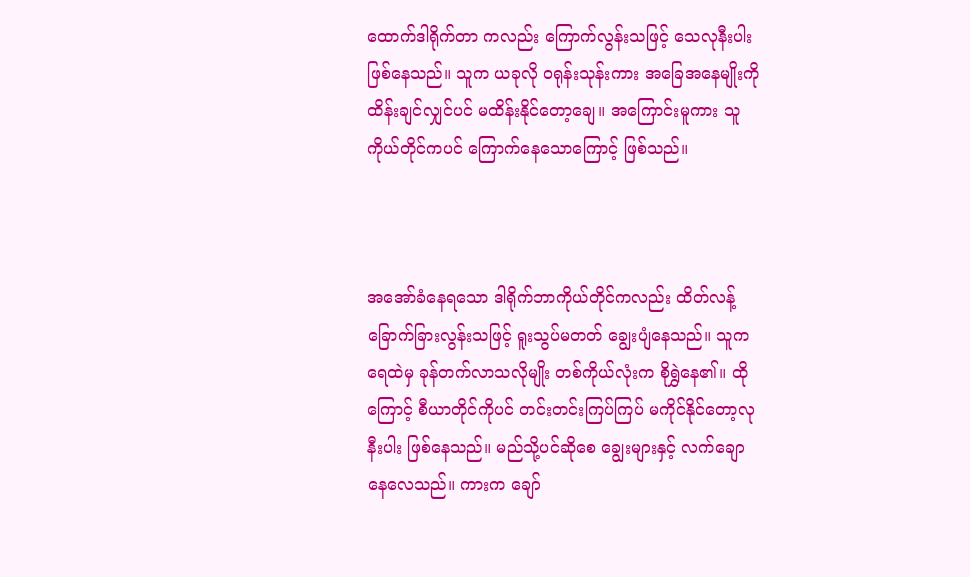ထောက်ဒါရိုက်တာ ကလည်း ကြောက်လွန်းသဖြင့် သေလုနီးပါး ဖြစ်နေသည်။ သူက ယခုလို ဝရုန်းသုန်းကား အခြေအနေမျိုးကို ထိန်းချင်လျှင်ပင် မထိန်းနိုင်တော့ချေ။ အကြောင်းမူကား သူကိုယ်တိုင်ကပင် ကြောက်နေသောကြောင့် ဖြစ်သည်။



အအော်ခံနေရသော ဒါရိုက်ဘာကိုယ်တိုင်ကလည်း ထိတ်လန့် ခြောက်ခြားလွန်းသဖြင့် ရူးသွပ်မတတ် ချွေးပျံနေသည်။ သူက ရေထဲမှ ခုန်တက်လာသလိုမျိုး တစ်ကိုယ်လုံးက စိုရွှဲနေ၏။ ထိုကြောင့် စီယာတိုင်ကိုပင် တင်းတင်းကြပ်ကြပ် မကိုင်နိုင်တော့လုနီးပါး ဖြစ်နေသည်။ မည်သို့ပင်ဆိုစေ ချွေးများနှင့် လက်ချောနေလေသည်။ ကားက ချော်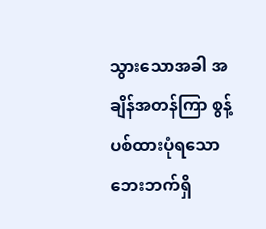သွားသောအခါ အချိန်အတန်ကြာ စွန့်ပစ်ထားပုံရသော ဘေးဘက်ရှိ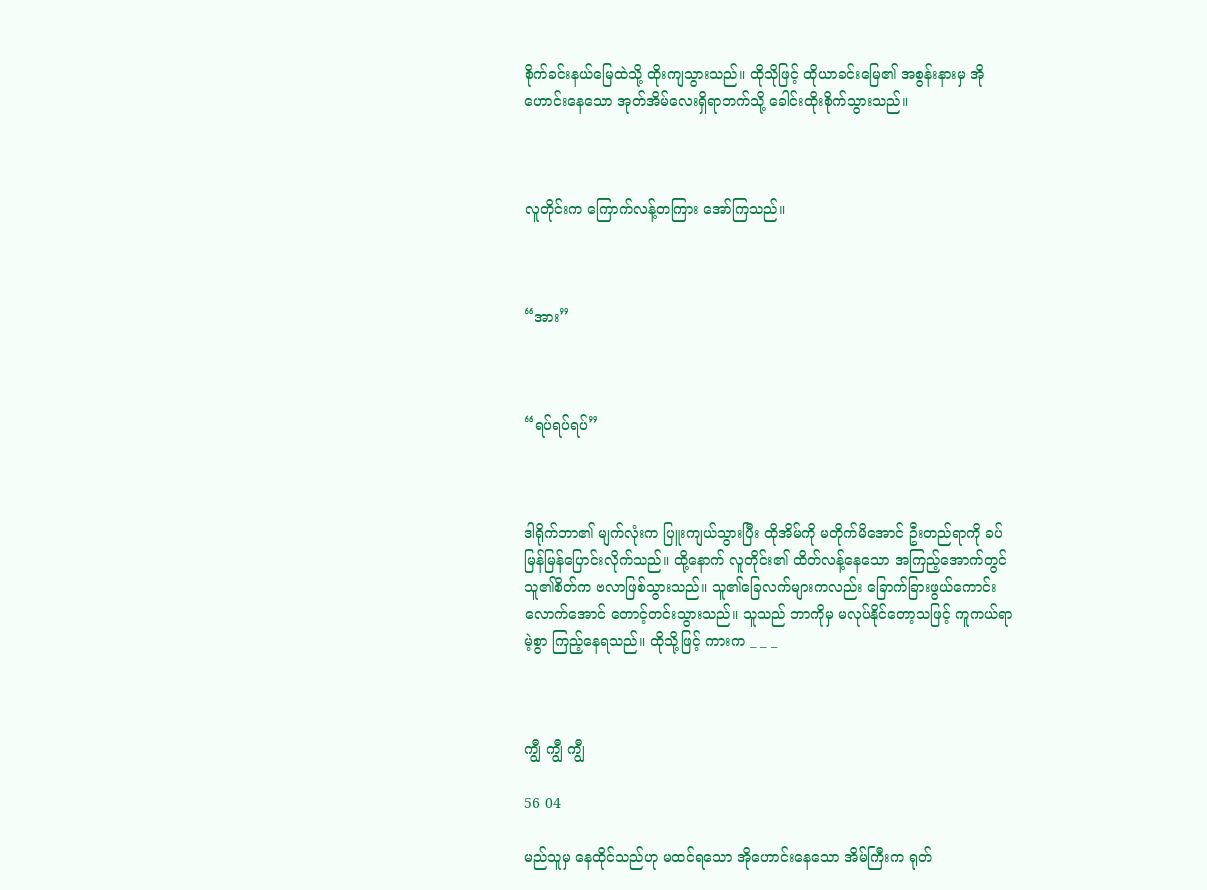စိုက်ခင်းနယ်မြေထဲသို့ ထိုးကျသွားသည်။ ထိုသိုဖြင့် ထိုယာခင်းမြေ၏ အစွန်းနားမှ အိုဟောင်းနေသော အုတ်အိမ်လေးရှိရာဘက်သို့ ခေါင်းထိုးစိုက်သွားသည်။



လူတိုင်းက ကြောက်လန့်တကြား အော်ကြသည်။



“အား”



“ရပ်ရပ်ရပ်”



ဒါရိုက်ဘာ၏ မျက်လုံးက ပြူးကျယ်သွားပြီး ထိုအိမ်ကို မတိုက်မိအောင် ဦးတည်ရာကို ခပ်မြန်မြန်ပြောင်းလိုက်သည်။ ထို့နောက် လူတိုင်း၏ ထိတ်လန့်နေသော အကြည့်အောက်တွင် သူ၏စိတ်က ဗလာဖြစ်သွားသည်။ သူ၏ခြေလက်များကလည်း ခြောက်ခြားဖွယ်ကောင်းလောက်အောင် တောင့်တင်းသွားသည်။ သူသည် ဘာကိုမှ မလုပ်နိုင်တော့သဖြင့် ကူကယ်ရာမဲ့စွာ ကြည့်နေရသည်။ ထိုသို့ဖြင့် ကားက _ _ _



ကျွီ ကျွီ ကျွီ

56 04

မည်သူမှ နေထိုင်သည်ဟု မထင်ရသော အိုဟောင်းနေသော အိမ်ကြီးက ရုတ်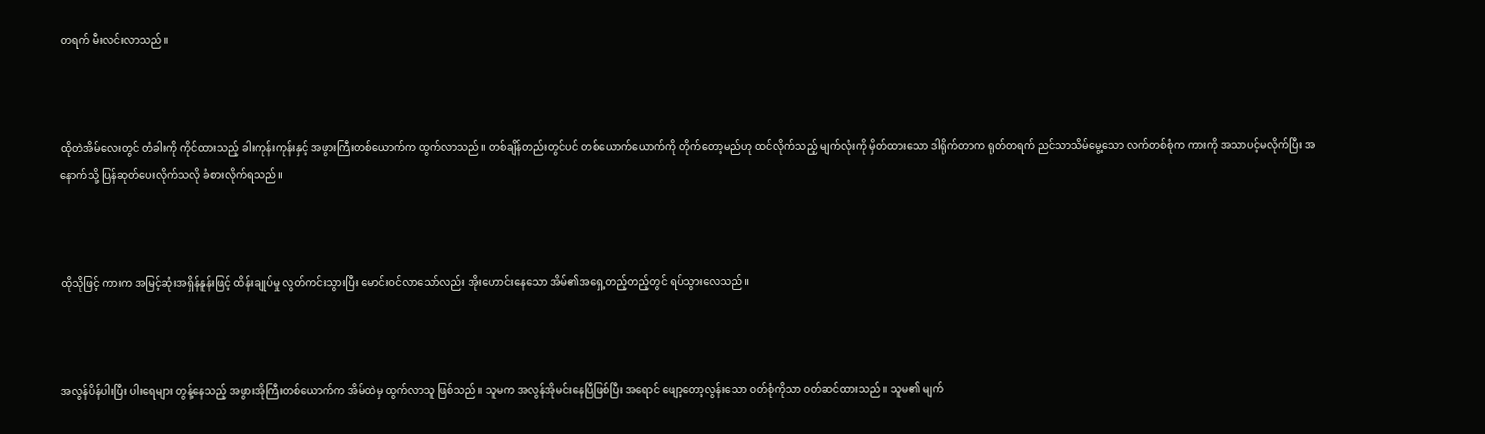တရက် မီးလင်းလာသည်။



ထိုတဲအိမ်လေးတွင် တံခါးကို ကိုင်ထားသည့် ခါးကုန်းကုန်းနှင့် အဖွားကြီးတစ်ယောက်က ထွက်လာသည်။ တစ်ချိန်တည်းတွင်ပင် တစ်ယောက်ယောက်ကို တိုက်တော့မည်ဟု ထင်လိုက်သည့် မျက်လုံးကို မှိတ်ထားသော ဒါရိုက်တာက ရုတ်တရက် ညင်သာသိမ်မွေ့သော လက်တစ်စုံက ကားကို အသာပင့်မလိုက်ပြီး အနောက်သို့ ပြန်ဆုတ်ပေးလိုက်သလို ခံစားလိုက်ရသည်။



ထိုသိုဖြင့် ကားက အမြင့်ဆုံးအရှိန်နူန်းဖြင့် ထိန်းချုပ်မှု လွတ်ကင်းသွားပြီး မောင်းဝင်လာသော်လည်း အိုးဟောင်းနေသော အိမ်၏အရှေ့တည့်တည့်တွင် ရပ်သွားလေသည်။



အလွန်ပိန်ပါးပြီး ပါးရေများ တွန့်နေသည့် အဖွားအိုကြီးတစ်ယောက်က အိမ်ထဲမှ ထွက်လာသူ ဖြစ်သည်။ သူမက အလွန်အိုမင်းနေပြီဖြစ်ပြီး အရောင် ဖျော့တော့လွန်းသော ဝတ်စုံကိုသာ ဝတ်ဆင်ထားသည်။ သူမ၏ မျက်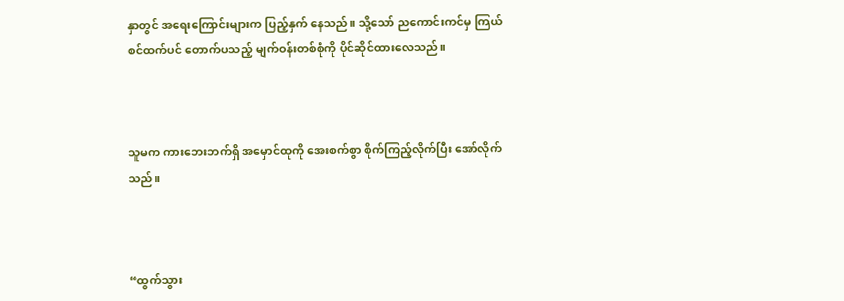နှာတွင် အရေးကြောင်းများက ပြည့်နှက် နေသည်။ သို့သော် ညကောင်းကင်မှ ကြယ်စင်ထက်ပင် တောက်ပသည့် မျက်ဝန်းတစ်စုံကို ပိုင်ဆိုင်ထားလေသည်။



သူမက ကားဘေးဘက်ရှိ အမှောင်ထုကို အေးစက်စွာ စိုက်ကြည့်လိုက်ပြီး အော်လိုက်သည်။



“ထွက်သွား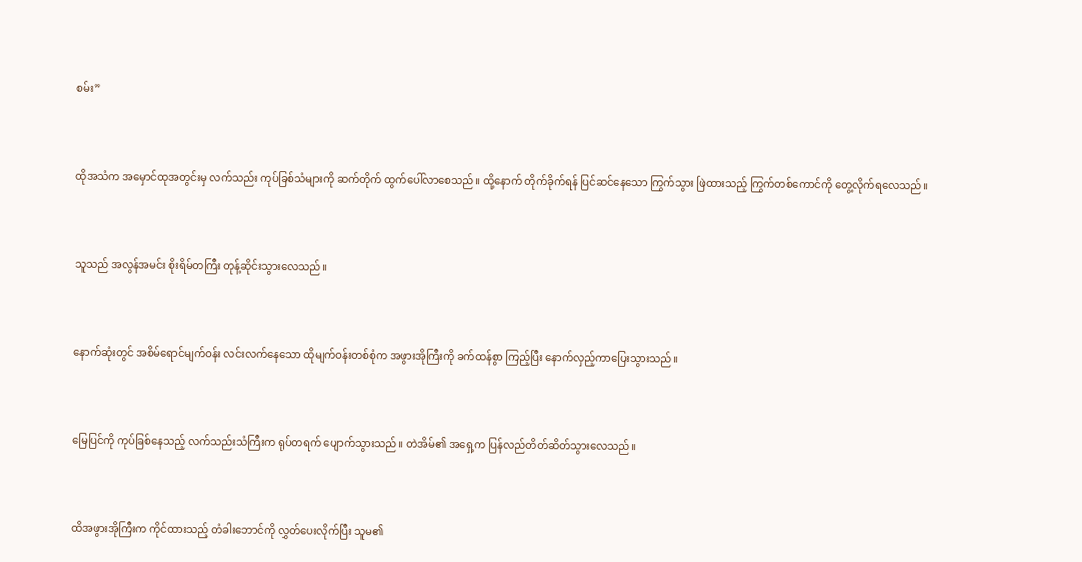စမ်း”



ထိုအသံက အမှောင်ထုအတွင်းမှ လက်သည်း ကုပ်ခြစ်သံများကို ဆက်တိုက် ထွက်ပေါ်လာစေသည်။ ထို့နောက် တိုက်ခိုက်ရန် ပြင်ဆင်နေသော ကြွက်သွား ဖြဲထားသည့် ကြွက်တစ်ကောင်ကို တွေ့လိုက်ရလေသည်။



သူသည် အလွန်အမင်း စိုးရိမ်တကြီး တုန့်ဆိုင်းသွားလေသည်။



နောက်ဆုံးတွင် အစိမ်ရောင်မျက်ဝန်း လင်းလက်နေသော ထိုမျက်ဝန်းတစ်စုံက အဖွားအိုကြီးကို ခက်ထန်စွာ ကြည့်ပြီး နောက်လှည့်ကာပြေးသွားသည်။



မြေပြင်ကို ကုပ်ခြစ်နေသည့် လက်သည်းသံကြီးက ရုပ်တရက် ပျောက်သွားသည်။ တဲအိမ်၏ အရှေ့က ပြန်လည်တိတ်ဆိတ်သွားလေသည်။



ထိအဖွားအိုကြီးက ကိုင်ထားသည့် တံခါးဘောင်ကို လွှတ်ပေးလိုက်ပြီး သူမ၏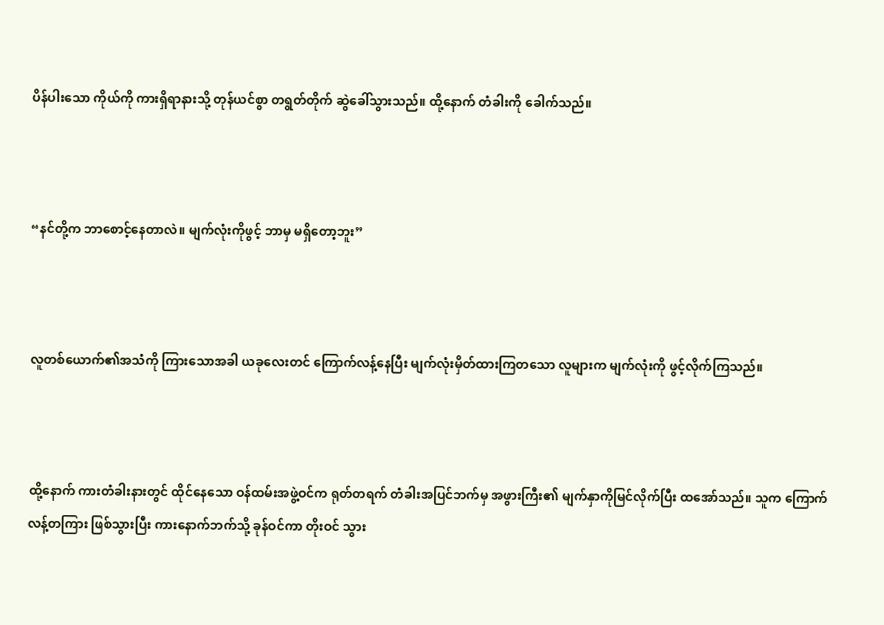ပိန်ပါးသော ကိုယ်ကို ကားရှိရာနားသို့ တုန်ယင်စွာ တရွတ်တိုက် ဆွဲခေါ်သွားသည်။ ထို့နောက် တံခါးကို ခေါက်သည်။



“နင်တို့က ဘာစောင့်နေတာလဲ။ မျက်လုံးကိုဖွင့် ဘာမှ မရှိတော့ဘူး”



လူတစ်ယောက်၏အသံကို ကြားသောအခါ ယခုလေးတင် ကြောက်လန့်နေပြီး မျက်လုံးမှိတ်ထားကြတသော လူများက မျက်လုံးကို ဖွင့်လိုက်ကြသည်။



ထို့နောက် ကားတံခါးနားတွင် ထိုင်နေသော ဝန်ထမ်းအဖွဲ့ဝင်က ရုတ်တရက် တံခါးအပြင်ဘက်မှ အဖွားကြီး၏ မျက်နှာကိုမြင်လိုက်ပြီး ထအော်သည်။ သူက ကြောက်လန့်တကြား ဖြစ်သွားပြီး ကားနောက်ဘက်သို့ ခုန်ဝင်ကာ တိုးဝင် သွား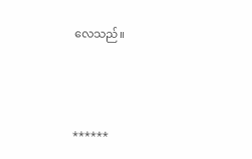လေသည်။



******